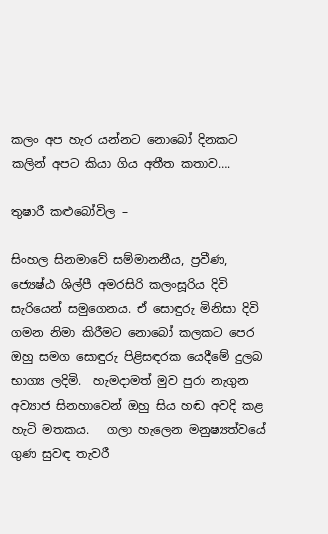කලං අප හැර යන්නට නොබෝ දිනකට කලින් අපට කියා ගිය අතීත කතාව….

තුෂාරී කළුබෝවිල –

සිංහල සිනමාවේ සම්මානනීය, ප්‍රවීණ, ජ්‍යෙෂ්ඨ ශිල්පී අමරසිරි කලංසූරිය දිවි සැරියෙන් සමුගෙනය. ඒ සොඳුරු මිනිසා දිවි ගමන නිමා කිරීමට නොබෝ කලකට පෙර ඔහු සමග සොඳුරු පිළිසඳරක යෙදීමේ දුලබ භාග්‍ය ලදිමි.  හැමදාමත් මුව පුරා නැගුන අව්‍යාජ සිනහාවෙන් ඔහු සිය හඬ අවදි කළ හැටි මතකය.   ගලා හැලෙන මනුෂ්‍යත්වයේ ගුණ සුවඳ තැවරී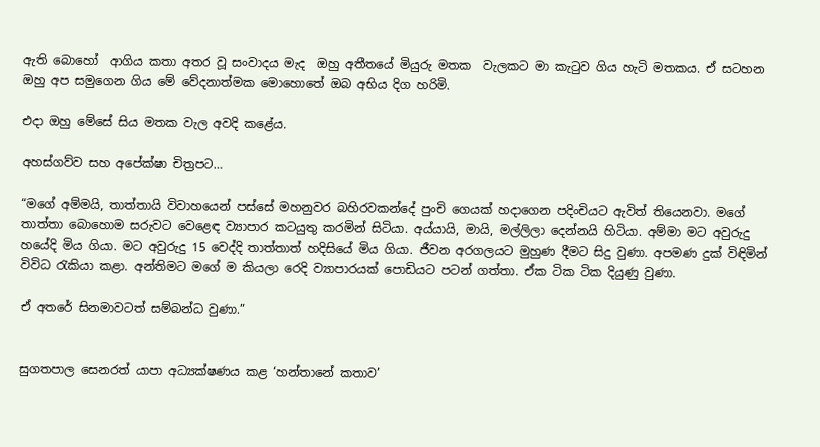ඇති බොහෝ  ආගිය කතා අතර වූ සංවාදය මැද  ඔහු අතීතයේ මියුරු මතක  වැලකට මා කැටුව ගිය හැටි මතකය. ඒ සටහන ඔහු අප සමුගෙන ගිය මේ වේදනාත්මක මොහොතේ ඔබ අභිය දිග හරිමි.

එදා ඔහු මේසේ සිය මතක වැල අවදි කළේය.

අහස්ගව්ව සහ අපේක්ෂා චිත්‍රපට…

“මගේ අම්මයි, තාත්තායි විවාහයෙන් පස්සේ මහනුවර බහිරවකන්දේ පුංචි ගෙයක් හදාගෙන පදිංචියට ඇවිත් තියෙනවා. මගේ තාත්තා බොහොම සරුවට වෙළෙඳ ව්‍යාපාර කටයුතු කරමින් සිටියා. අය්යායි, මායි, මල්ලිලා දෙන්නයි හිටියා. අම්මා මට අවුරුදු හයේදි මිය ගියා. මට අවුරුදු 15 වෙද්දි තාත්තාත් හදිසියේ මිය ගියා. ජීවන අරගලයට මුහුණ දීමට සිදු වුණා. අපමණ දුක් විඳිමින් විවිධ රැකියා කළා. අන්තිමට මගේ ම කියලා රෙදි ව්‍යාපාරයක් පොඩියට පටන් ගත්තා. ඒක ටික ටික දියුණු වුණා.

ඒ අතරේ සිනමාවටත් සම්බන්ධ වුණා.”


සුගතපාල සෙනරත් යාපා අධ්‍යක්ෂණය කළ ‘හන්තානේ කතාව’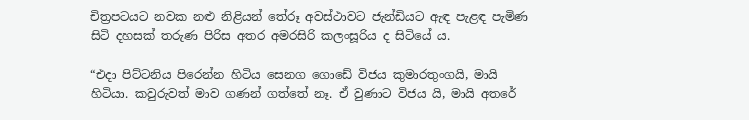චිත්‍රපටයට නවක නළු නිළියන් තේරූ අවස්ථාවට ජැන්ඩියට ඇඳ පැළඳ පැමිණ සිටි දහසක් තරුණ පිරිස අතර අමරසිරි කලංසූරිය ද සිටියේ ය.

“එදා පිට්ටනිය පිරෙන්න හිටිය සෙනග ගොඩේ විජය කුමාරතුංගයි, මායි හිටියා. කවුරුවත් මාව ගණන් ගත්තේ නෑ. ඒ වුණාට විජය යි, මායි අතරේ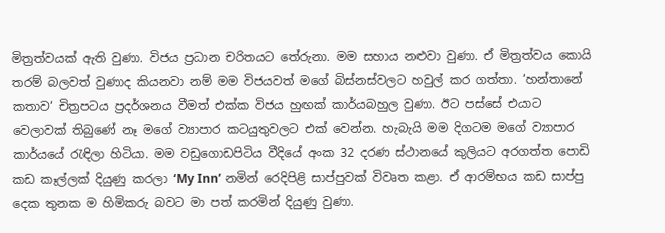මිත්‍රත්වයක් ඇති වුණා. විජය ප්‍රධාන චරිතයට තේරුනා. මම සහාය නළුවා වුණා. ඒ මිත්‍රත්වය කොයි තරම් බලවත් වුණාද කියනවා නම් මම විජයවත් මගේ බිස්නස්වලට හවුල් කර ගත්තා. ‘හන්තානේ කතාව‘ චිත්‍රපටය ප්‍රදර්ශනය වීමත් එක්ක විජය හුඟක් කාර්යබහුල වුණා. ඊට පස්සේ එයාට වෙලාවක් තිබුණේ නෑ මගේ ව්‍යාපාර කටයුතුවලට එක් වෙන්න. හැබැයි මම දිගටම මගේ ව්‍යාපාර කාර්යයේ රැඳිලා හිටියා. මම වඩුගොඩපිටිය වීදියේ අංක 32 දරණ ස්ථානයේ කුලියට අරගත්ත පොඩි කඩ කෑල්ලක් දියුණු කරලා ‘My Inn’ නමින් රෙදිපිළි සාප්පුවක් විවෘත කළා. ඒ ආරම්භය කඩ සාප්පු දෙක තුනක ම හිමිකරු බවට මා පත් කරමින් දියුණු වුණා.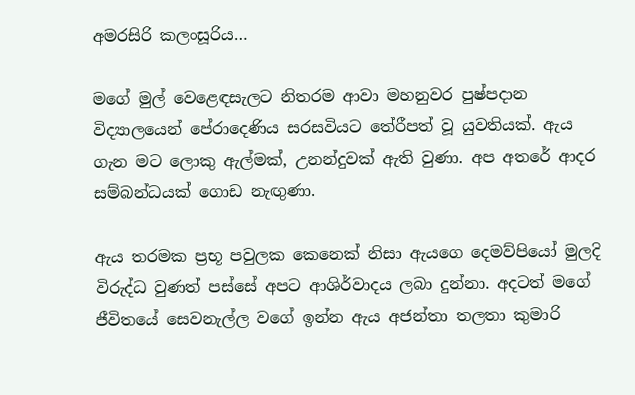අමරසිරි කලංසූරිය…

මගේ මුල් වෙළෙඳසැලට නිතරම ආවා මහනුවර පුෂ්පදාන විද්‍යාලයෙන් පේරාදෙණිය සරසවියට තේරීපත් වූ යුවතියක්. ඇය ගැන මට ලොකු ඇල්මක්, උනන්දුවක් ඇති වුණා. අප අතරේ ආදර සම්බන්ධයක් ගොඩ නැඟුණා.

ඇය තරමක ප්‍රභූ පවුලක කෙනෙක් නිසා ඇයගෙ දෙමව්පියෝ මුලදි විරුද්ධ වුණත් පස්සේ අපට ආශිර්වාදය ලබා දුන්නා. අදටත් මගේ ජීවිතයේ සෙවනැල්ල වගේ ඉන්න ඇය අජන්තා තලතා කුමාරි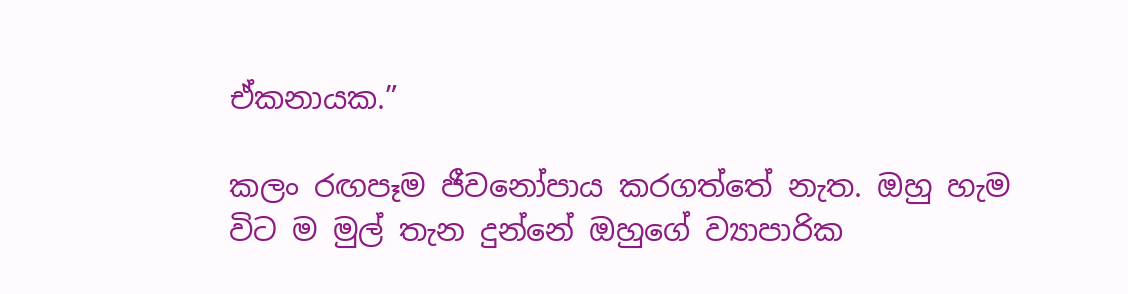ඒකනායක.”

කලං රඟපෑම ජීවනෝපාය කරගත්තේ නැත. ඔහු හැම විට ම මුල් තැන දුන්නේ ඔහුගේ ව්‍යාපාරික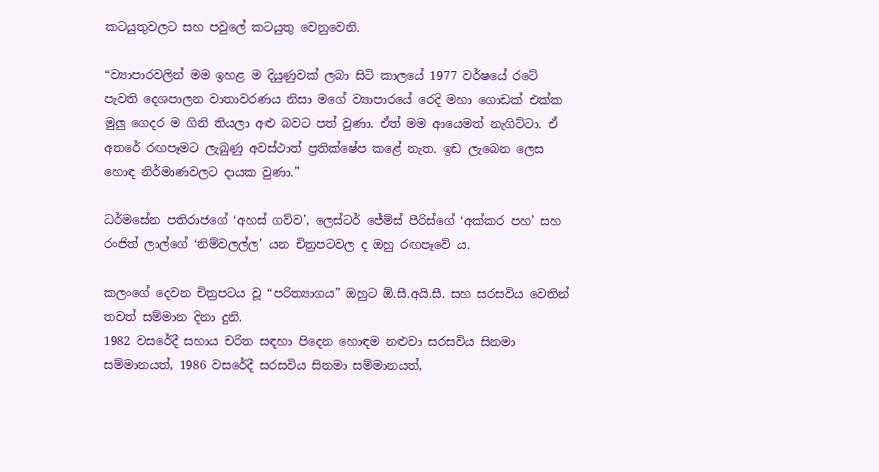කටයුතුවලට සහ පවුලේ කටයුතු වෙනුවෙනි.

“ව්‍යාපාරවලින් මම ඉහළ ම දියුණුවක් ලබා සිටි කාලයේ 1977 වර්ෂයේ රටේ පැවති දෙශපාලන වාතාවරණය නිසා මගේ ව්‍යාපාරයේ රෙදි මහා ගොඩක් එක්ක මුලු ගෙදර ම ගිනි තියලා අළු බවට පත් වුණා. ඒත් මම ආයෙමත් නැගිට්ටා. ඒ අතරේ රඟපෑමට ලැබුණු අවස්ථාත් ප්‍රතික්ෂේප කළේ නැත. ඉඩ ලැබෙන ලෙස හොඳ නිර්මාණවලට දායක වුණා.”

ධර්මසේන පතිරාජගේ ‘අහස් ගව්ව’, ලෙස්ටර් ජේම්ස් පීරිස්ගේ ‘අක්කර පහ’ සහ රංජිත් ලාල්ගේ ‘නිම්වලල්ල’ යන චිත්‍රපටවල ද ඔහු රඟපෑවේ ය.

කලංගේ දෙවන චිත්‍රපටය වූ “පරිත්‍යාගය” ඔහුට ඕ.සී.අයි.සී. සහ සරසවිය වෙතින් තවත් සම්මාන දිනා දුනි.
1982 වසරේදී සහාය චරිත සඳහා පිදෙන හොඳම නළුවා සරසවිය සිනමා සම්මානයත්, 1986 වසරේදී සරසවිය සිනමා සම්මානයත්,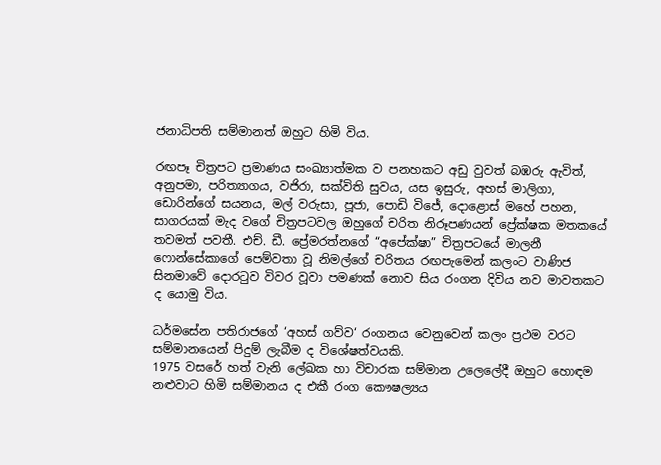ජනාධිපති සම්මානත් ඔහුට හිමි විය.

රඟපෑ චිත්‍රපට ප්‍රමාණය සංඛ්‍යාත්මක ව පනහකට අඩු වුවත් බඹරු ඇවිත්, අනුපමා, පරිත්‍යාගය, වජිරා, සක්විති සුවය, යස ඉසුරු, අහස් මාලිගා, ඩොරින්ගේ සයනය, මල් වරුසා, පූජා, පොඩි විජේ, දොළොස් මහේ පහන, සාගරයක් මැද වගේ චිත්‍රපටවල ඔහුගේ චරිත නිරූපණයන් ප්‍රේක්ෂක මතකයේ තවමත් පවතී. එච්. ඩී. ප්‍රේමරත්නගේ “අපේක්ෂා” චිත්‍රපටයේ මාලනී ෆොන්සේකාගේ පෙම්වතා වූ නිමල්ගේ චරිතය රඟපැමෙන් කලංට වාණිජ සිනමාවේ දොරටුව විවර වූවා පමණක් නොව සිය රංගන දිවිය නව මාවතකට ද යොමු විය.

ධර්මසේන පතිරාජගේ ‘අහස් ගව්ව‘ රංගනය වෙනුවෙන් කලං ප්‍රථම වරට සම්මානයෙන් පිදුම් ලැබීම ද විශේෂත්වයකි.
1975 වසරේ හත් වැනි ලේඛක හා විචාරක සම්මාන උලෙලේදී ඔහුට හොඳම නළුවාට හිමි සම්මානය ද එකී රංග කෞෂල්‍යය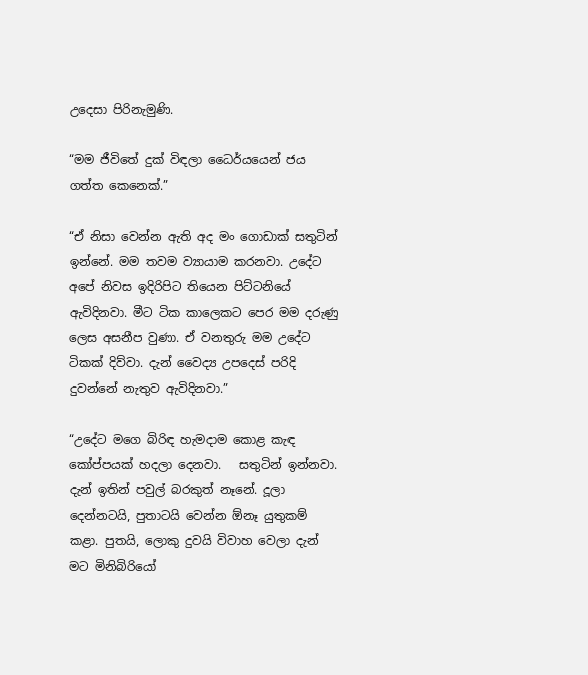උදෙසා පිරිනැමුණි.

“මම ජීවිතේ දුක් විඳලා ධෛර්යයෙන් ජය ගත්ත කෙනෙක්.”

“ඒ නිසා වෙන්න ඇති අද මං ගොඩාක් සතුටින් ඉන්නේ. මම තවම ව්‍යායාම කරනවා. උදේට අපේ නිවස ඉදිරිපිට තියෙන පිට්ටනියේ ඇවිදිනවා. මීට ටික කාලෙකට පෙර මම දරුණු ලෙස අසනීප වුණා. ඒ වනතුරු මම උදේට ටිකක් දිව්වා. දැන් වෛද්‍ය උපදෙස් පරිදි දුවන්නේ නැතුව ඇවිදිනවා.”

“උදේට මගෙ බිරිඳ හැමදාම කොළ කැඳ කෝප්පයක් හදලා දෙනවා.   සතුටින් ඉන්නවා. දැන් ඉතින් පවුල් බරකුත් නෑනේ. දූලා දෙන්නටයි, පුතාටයි වෙන්න ඕනෑ යුතුකම් කළා. පුතයි, ලොකු දුවයි විවාහ වෙලා දැන් මට මිනිබිරියෝ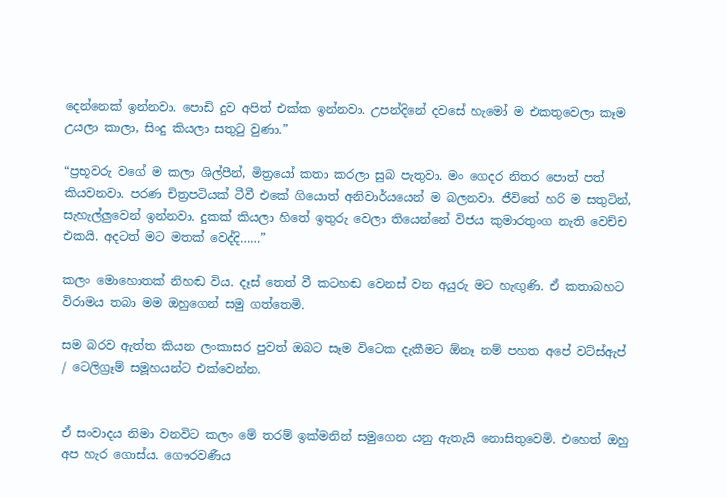දෙන්නෙක් ඉන්නවා. පොඩි දුව අපිත් එක්ක ඉන්නවා. උපන්දිනේ දවසේ හැමෝ ම එකතුවෙලා කෑම උයලා කාලා, සිංදු කියලා සතුටු වුණා.”

“ප්‍රභූවරු වගේ ම කලා ශිල්පීන්, මිත්‍රයෝ කතා කරලා සුබ පැතුවා. මං ගෙදර නිතර පොත් පත් කියවනවා. පරණ චිත්‍රපටියක් ටීවී එකේ ගියොත් අනිවාර්යයෙන් ම බලනවා. ජීවිතේ හරි ම සතුටින්, සැහැල්ලුවෙන් ඉන්නවා. දුකක් කියලා හිතේ ඉතුරු වෙලා තියෙන්නේ විජය කුමාරතුංග නැති වෙච්ච එකයි. අදටත් මට මතක් වෙද්දි……”

කලං මොහොතක් නිහඬ විය. දෑස් තෙත් වී කටහඬ වෙනස් වන අයුරු මට හැඟුණි. ඒ කතාබහට විරාමය තබා මම ඔහුගෙන් සමු ගත්තෙමි.

සම බරව ඇත්ත කියන ලංකාසර පුවත් ඔබට සෑම විටෙක දැකීමට ඕනෑ නම් පහත අපේ වට්ස්ඇප් / ටෙලිග්‍රෑම් සමූහයන්ට එක්වෙන්න.


ඒ සංවාදය නිමා වනවිට කලං මේ තරම් ඉක්මනින් සමුගෙන යනු ඇතැයි නොසිතුවෙමි. එහෙත් ඔහු අප හැර ගොස්ය. ගෞරවණීය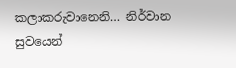කලාකරුවානෙනි… නිර්වාන සුවයෙන්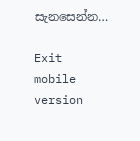සැනසෙන්න…

Exit mobile version